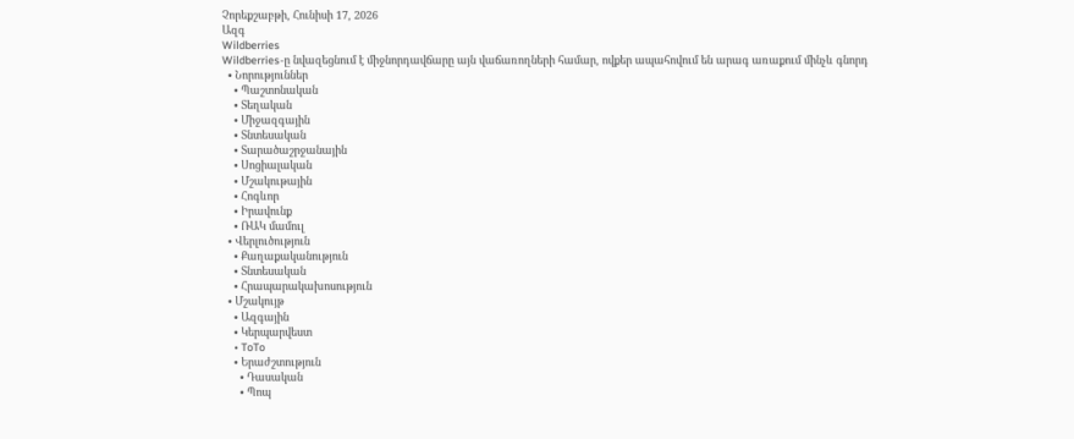Չորեքշաբթի, Հունիսի 17, 2026
Ազգ
Wildberries
Wildberries-ը նվազեցնում է միջնորդավճարը այն վաճառողների համար, ովքեր ապահովում են արագ առաքում մինչև գնորդ
  • Նորություններ
    • Պաշտոնական
    • Տեղական
    • Միջազգային
    • Տնտեսական
    • Տարածաշրջանային
    • Սոցիալական
    • Մշակութային
    • Հոգևոր
    • Իրավունք
    • ՌԱԿ մամուլ
  • Վերլուծություն
    • Քաղաքականություն
    • Տնտեսական
    • Հրապարակախոսություն
  • Մշակույթ
    • Ազգային
    • Կերպարվեստ
    • ToTo
    • Երաժշտություն
      • Դասական
      • Պոպ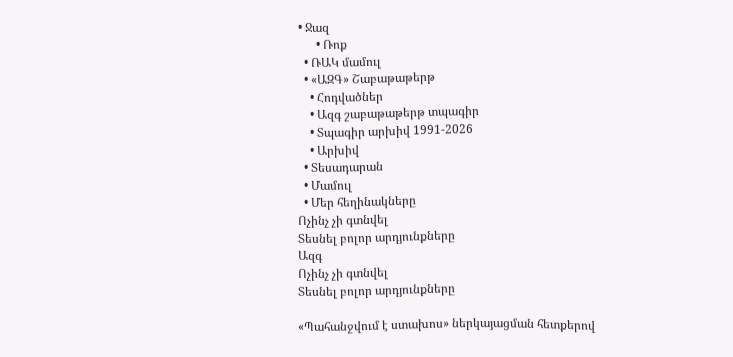• Ջազ
      • Ռոք
  • ՌԱԿ մամուլ
  • «ԱԶԳ» Շաբաթաթերթ
    • Հոդվածներ
    • Ազգ շաբաթաթերթ տպագիր
    • Տպագիր արխիվ 1991-2026
    • Արխիվ
  • Տեսադարան
  • Մամուլ
  • Մեր հեղինակները
Ոչինչ չի գտնվել
Տեսնել բոլոր արդյունքները
Ազգ
Ոչինչ չի գտնվել
Տեսնել բոլոր արդյունքները

«Պահանջվում է ստախոս» ներկայացման հետքերով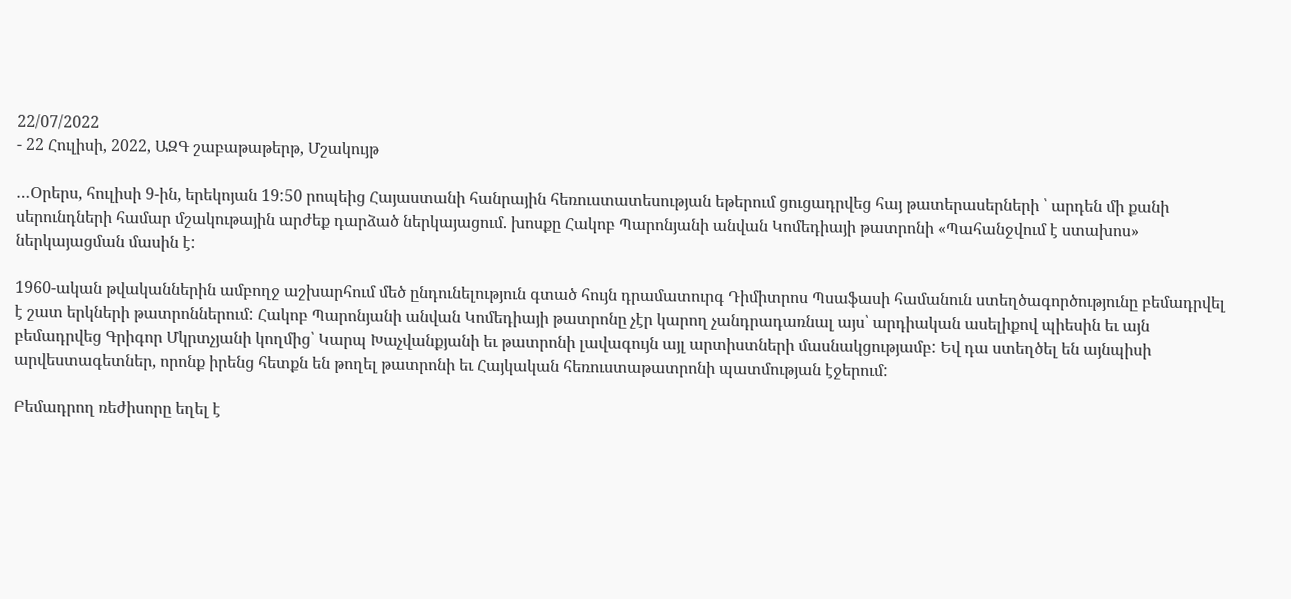22/07/2022
- 22 Հուլիսի, 2022, ԱԶԳ շաբաթաթերթ, Մշակույթ

…Օրերս, հուլիսի 9-ին, երեկոյան 19:50 րոպեից Հայաստանի հանրային հեռուստատեսության եթերում ցուցադրվեց հայ թատերասերների ՝ արդեն մի քանի սերունդների համար մշակութային արժեք դարձած ներկայացում. խոսքը Հակոբ Պարոնյանի անվան Կոմեդիայի թատրոնի «Պահանջվում է ստախոս» ներկայացման մասին է:

1960-ական թվականներին ամբողջ աշխարհում մեծ ընդունելություն գտած հույն դրամատուրգ Դիմիտրոս Պսաֆասի համանուն ստեղծագործությունը բեմադրվել է շատ երկների թատրոններում: Հակոբ Պարոնյանի անվան Կոմեդիայի թատրոնը չէր կարող չանդրադառնալ այս՝ արդիական ասելիքով պիեսին եւ այն բեմադրվեց Գրիգոր Մկրտչյանի կողմից՝ Կարպ Խաչվանքյանի եւ թատրոնի լավագույն այլ արտիստների մասնակցությամբ: Եվ դա ստեղծել են այնպիսի արվեստագետներ, որոնք իրենց հետքն են թողել թատրոնի եւ Հայկական հեռուստաթատրոնի պատմության էջերում:

Բեմադրող ռեժիսորը եղել է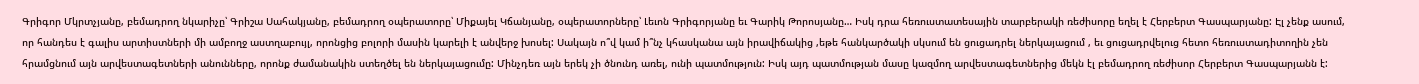Գրիգոր Մկրտչյանը, բեմադրող նկարիչը՝ Գրիշա Սահակյանը, բեմադրող օպերատորը՝ Միքայել Կճանյանը, օպերատորները՝ Լեւոն Գրիգորյանը եւ Գարիկ Թորոսյանը… Իսկ դրա հեռուստատեսային տարբերակի ռեժիսորը եղել է Հերբերտ Գասպարյանը: Էլ չենք ասում, որ հանդես է գալիս արտիստների մի ամբողջ աստղաբույլ, որոնցից բոլորի մասին կարելի է անվերջ խոսել: Սակայն ո՞վ կամ ի՞նչ կհասկանա այն իրավիճակից ,եթե հանկարծակի սկսում են ցուցադրել ներկայացում , եւ ցուցադրվելուց հետո հեռուստադիտողին չեն հրամցնում այն արվեստագետների անունները, որոնք ժամանակին ստեղծել են ներկայացումը: Մինչդեռ այն երեկ չի ծնունդ առել, ունի պատմություն: Իսկ այդ պատմության մասը կազմող արվեստագետներից մեկն էլ բեմադրող ռեժիսոր Հերբերտ Գասպարյանն է: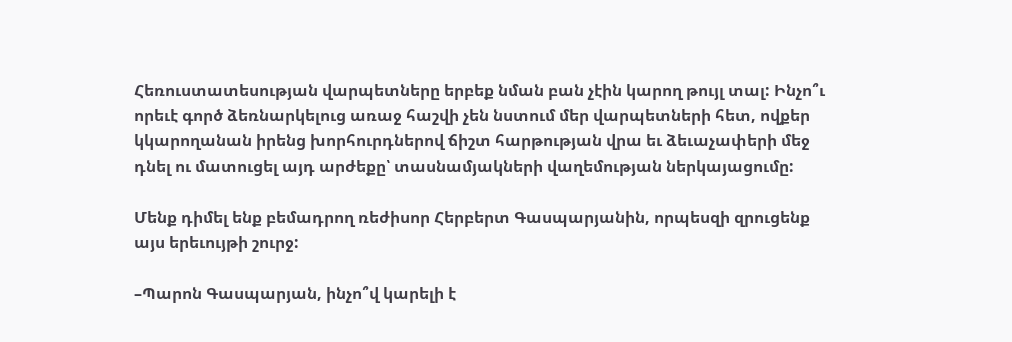Հեռուստատեսության վարպետները երբեք նման բան չէին կարող թույլ տալ: Ինչո՞ւ որեւէ գործ ձեռնարկելուց առաջ հաշվի չեն նստում մեր վարպետների հետ, ովքեր կկարողանան իրենց խորհուրդներով ճիշտ հարթության վրա եւ ձեւաչափերի մեջ դնել ու մատուցել այդ արժեքը՝ տասնամյակների վաղեմության ներկայացումը:

Մենք դիմել ենք բեմադրող ռեժիսոր Հերբերտ Գասպարյանին, որպեսզի զրուցենք այս երեւույթի շուրջ:

–Պարոն Գասպարյան, ինչո՞վ կարելի է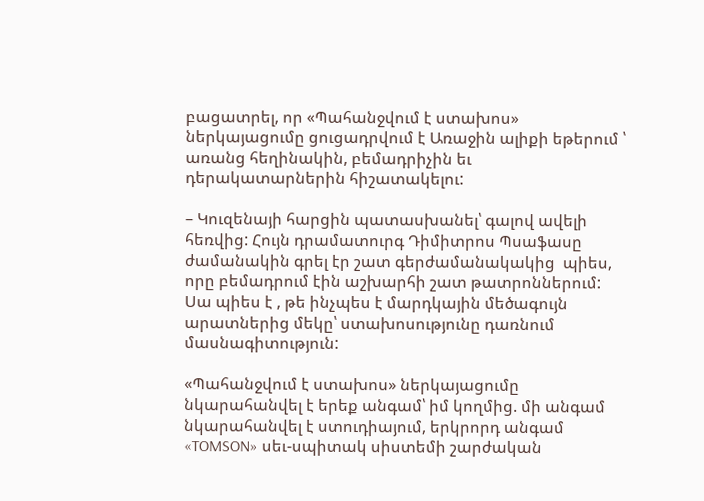բացատրել, որ «Պահանջվում է ստախոս» ներկայացումը ցուցադրվում է Առաջին ալիքի եթերում ՝ առանց հեղինակին, բեմադրիչին եւ դերակատարներին հիշատակելու:

– Կուզենայի հարցին պատասխանել՝ գալով ավելի հեռվից: Հույն դրամատուրգ Դիմիտրոս Պսաֆասը ժամանակին գրել էր շատ գերժամանակակից  պիես,  որը բեմադրում էին աշխարհի շատ թատրոններում: Սա պիես է , թե ինչպես է մարդկային մեծագույն արատներից մեկը՝ ստախոսությունը դառնում մասնագիտություն:

«Պահանջվում է ստախոս» ներկայացումը նկարահանվել է երեք անգամ՝ իմ կողմից. մի անգամ նկարահանվել է ստուդիայում, երկրորդ անգամ «TOMSON» սեւ-սպիտակ սիստեմի շարժական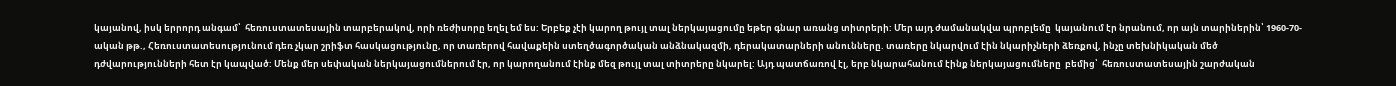կայանով, իսկ երրորդ անգամ՝  հեռուստատեսային տարբերակով, որի ռեժիսորը եղել եմ ես: Երբեք չէի կարող թույլ տալ ներկայացումը եթեր գնար առանց տիտրերի: Մեր այդ ժամանակվա պրոբլեմը  կայանում էր նրանում, որ այն տարիներին՝ 1960-70-ական թթ., Հեռուստատեսությունում դեռ չկար շրիֆտ հասկացությունը, որ տառերով հավաքեին ստեղծագործական անձնակազմի, դերակատարների անունները. տառերը նկարվում էին նկարիչների ձեռքով, ինչը տեխնիկական մեծ դժվարությունների հետ էր կապված: Մենք մեր սեփական ներկայացումներում էր, որ կարողանում էինք մեզ թույլ տալ տիտրերը նկարել: Այդ պատճառով էլ, երբ նկարահանում էինք ներկայացումները  բեմից՝  հեռուստատեսային շարժական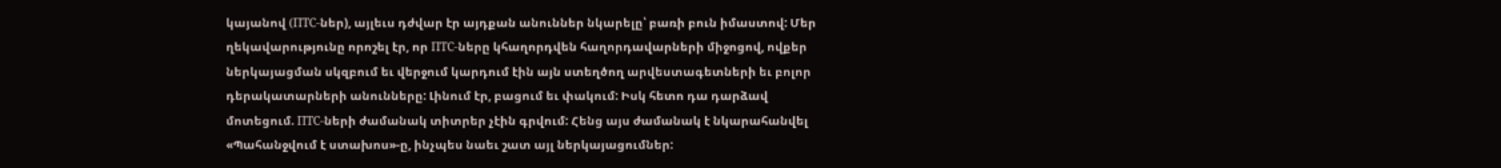կայանով (ПТС-ներ), այլեւս դժվար էր այդքան անուններ նկարելը՝ բառի բուն իմաստով: Մեր ղեկավարությունը որոշել էր, որ ПТС-ները կհաղորդվեն հաղորդավարների միջոցով, ովքեր ներկայացման սկզբում եւ վերջում կարդում էին այն ստեղծող արվեստագետների եւ բոլոր դերակատարների անունները: Լինում էր, բացում եւ փակում: Իսկ հետո դա դարձավ մոտեցում. ПТС-ների ժամանակ տիտրեր չէին գրվում: Հենց այս ժամանակ է նկարահանվել «Պահանջվում է ստախոս»-ը, ինչպես նաեւ շատ այլ ներկայացումներ: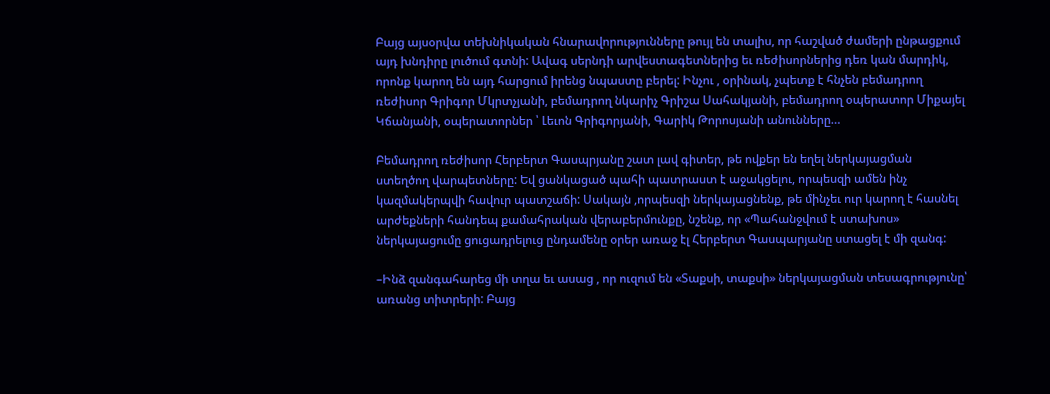Բայց այսօրվա տեխնիկական հնարավորությունները թույլ են տալիս, որ հաշված ժամերի ընթացքում այդ խնդիրը լուծում գտնի: Ավագ սերնդի արվեստագետներից եւ ռեժիսորներից դեռ կան մարդիկ, որոնք կարող են այդ հարցում իրենց նպաստը բերել: Ինչու , օրինակ, չպետք է հնչեն բեմադրող ռեժիսոր Գրիգոր Մկրտչյանի, բեմադրող նկարիչ Գրիշա Սահակյանի, բեմադրող օպերատոր Միքայել Կճանյանի, օպերատորներ ՝ Լեւոն Գրիգորյանի, Գարիկ Թորոսյանի անունները…

Բեմադրող ռեժիսոր Հերբերտ Գասպրյանը շատ լավ գիտեր, թե ովքեր են եղել ներկայացման ստեղծող վարպետները: Եվ ցանկացած պահի պատրաստ է աջակցելու, որպեսզի ամեն ինչ կազմակերպվի հավուր պատշաճի: Սակայն ,որպեսզի ներկայացնենք, թե մինչեւ ուր կարող է հասնել արժեքների հանդեպ քամահրական վերաբերմունքը, նշենք, որ «Պահանջվում է ստախոս» ներկայացումը ցուցադրելուց ընդամենը օրեր առաջ էլ Հերբերտ Գասպարյանը ստացել է մի զանգ:

–Ինձ զանգահարեց մի տղա եւ ասաց , որ ուզում են «Տաքսի, տաքսի» ներկայացման տեսագրությունը՝ առանց տիտրերի: Բայց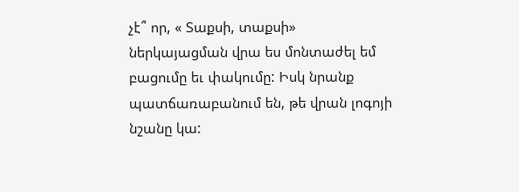չէ՞ որ, « Տաքսի, տաքսի» ներկայացման վրա ես մոնտաժել եմ բացումը եւ փակումը: Իսկ նրանք պատճառաբանում են, թե վրան լոգոյի նշանը կա: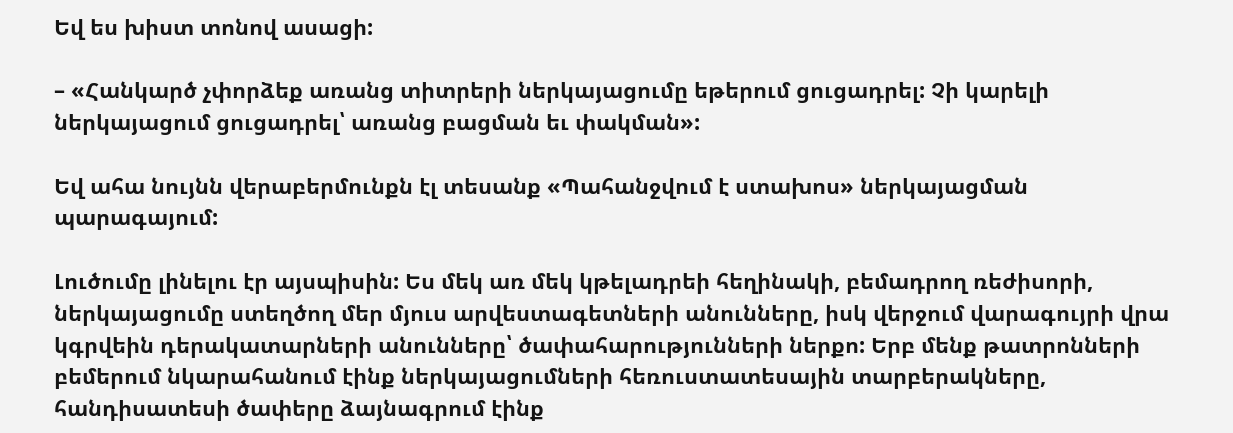Եվ ես խիստ տոնով ասացի:

– «Հանկարծ չփորձեք առանց տիտրերի ներկայացումը եթերում ցուցադրել: Չի կարելի ներկայացում ցուցադրել՝ առանց բացման եւ փակման»:

Եվ ահա նույնն վերաբերմունքն էլ տեսանք «Պահանջվում է ստախոս» ներկայացման պարագայում:

Լուծումը լինելու էր այսպիսին: Ես մեկ առ մեկ կթելադրեի հեղինակի, բեմադրող ռեժիսորի, ներկայացումը ստեղծող մեր մյուս արվեստագետների անունները, իսկ վերջում վարագույրի վրա կգրվեին դերակատարների անունները՝ ծափահարությունների ներքո: Երբ մենք թատրոնների բեմերում նկարահանում էինք ներկայացումների հեռուստատեսային տարբերակները, հանդիսատեսի ծափերը ձայնագրում էինք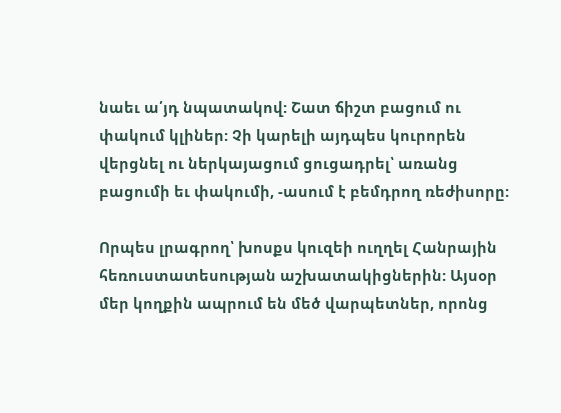նաեւ ա՛յդ նպատակով: Շատ ճիշտ բացում ու փակում կլիներ: Չի կարելի այդպես կուրորեն վերցնել ու ներկայացում ցուցադրել՝ առանց բացումի եւ փակումի, -ասում է բեմդրող ռեժիսորը:

Որպես լրագրող՝ խոսքս կուզեի ուղղել Հանրային հեռուստատեսության աշխատակիցներին: Այսօր մեր կողքին ապրում են մեծ վարպետներ, որոնց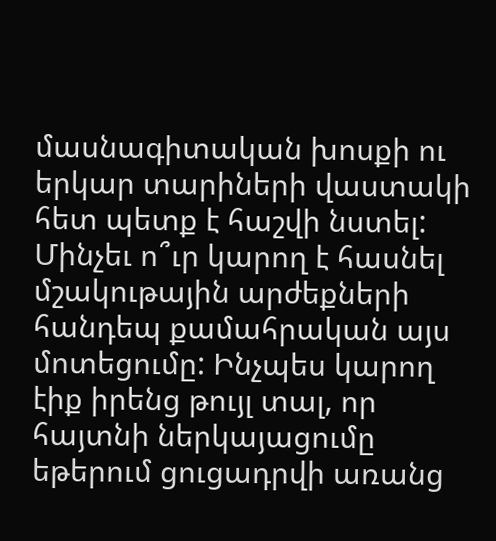մասնագիտական խոսքի ու երկար տարիների վաստակի հետ պետք է հաշվի նստել: Մինչեւ ո՞ւր կարող է հասնել մշակութային արժեքների հանդեպ քամահրական այս մոտեցումը: Ինչպես կարող էիք իրենց թույլ տալ, որ հայտնի ներկայացումը եթերում ցուցադրվի առանց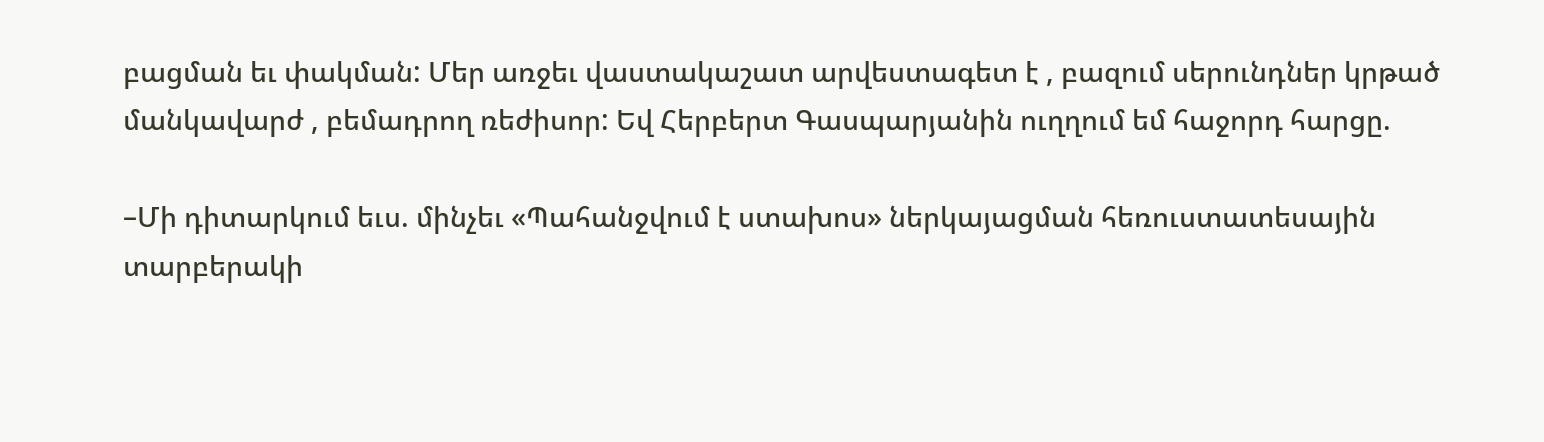բացման եւ փակման: Մեր առջեւ վաստակաշատ արվեստագետ է , բազում սերունդներ կրթած մանկավարժ , բեմադրող ռեժիսոր: Եվ Հերբերտ Գասպարյանին ուղղում եմ հաջորդ հարցը.

–Մի դիտարկում եւս. մինչեւ «Պահանջվում է ստախոս» ներկայացման հեռուստատեսային տարբերակի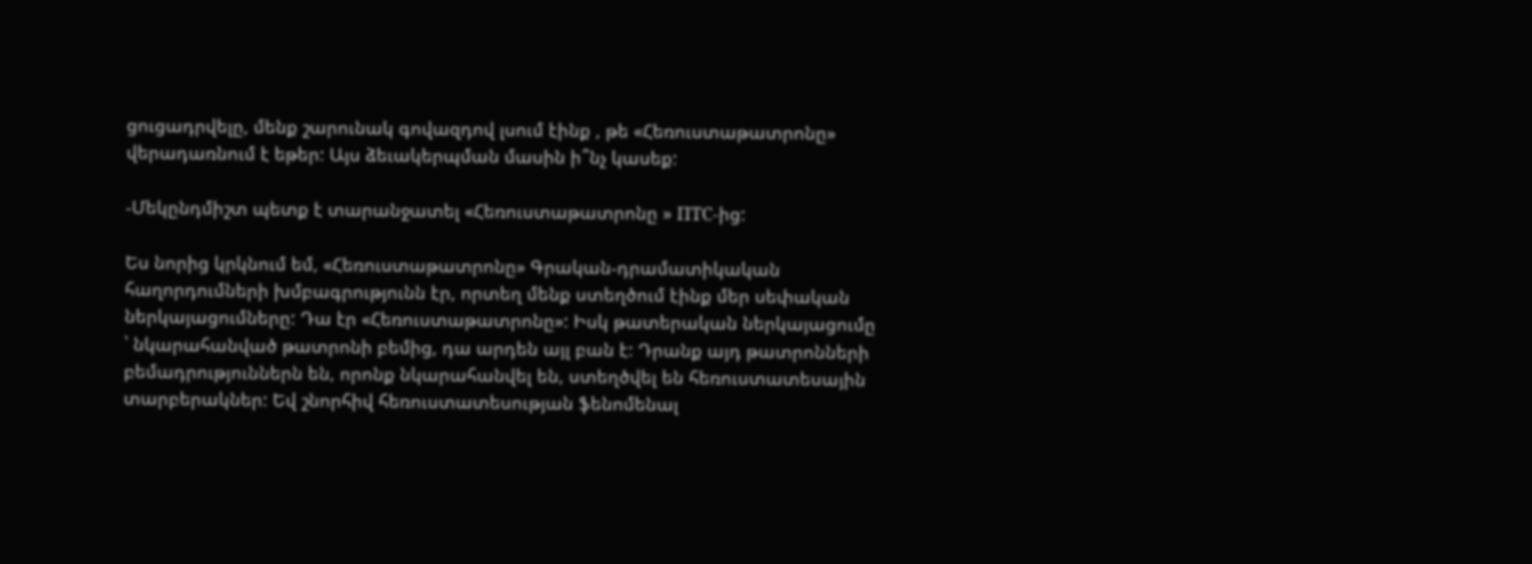ցուցադրվելը, մենք շարունակ գովազդով լսում էինք , թե «Հեռուստաթատրոնը» վերադառնում է եթեր: Այս ձեւակերպման մասին ի՞նչ կասեք:

-Մեկընդմիշտ պետք է տարանջատել «Հեռուստաթատրոնը » ПТС-ից:

Ես նորից կրկնում եմ, «Հեռուստաթատրոնը» Գրական-դրամատիկական հաղորդումների խմբագրությունն էր, որտեղ մենք ստեղծում էինք մեր սեփական ներկայացումները: Դա էր «Հեռուստաթատրոնը»: Իսկ թատերական ներկայացումը ՝ նկարահանված թատրոնի բեմից, դա արդեն այլ բան է: Դրանք այդ թատրոնների բեմադրություններն են, որոնք նկարահանվել են, ստեղծվել են հեռուստատեսային տարբերակներ: Եվ շնորհիվ հեռուստատեսության ֆենոմենալ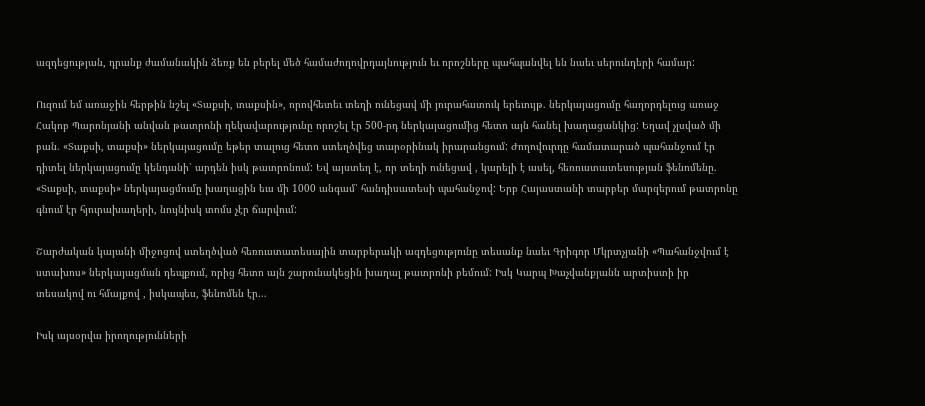ազդեցության, դրանք ժամանակին ձեռք են բերել մեծ համաժողովրդայնություն եւ որոշները պահպանվել են նաեւ սերունդերի համար:

Ուզում եմ առաջին հերթին նշել «Տաքսի, տաքսին», որովհետեւ տեղի ունեցավ մի յուրահատուկ երեւույթ. ներկայացումը հաղորդելուց առաջ Հակոբ Պարոնյանի անվան թատրոնի ղեկավարությունը որոշել էր 500-րդ ներկայացումից հետո այն հանել խաղացանկից: Եղավ չլսված մի բան. «Տաքսի, տաքսի» ներկայացումը եթեր տալուց հետո ստեղծվեց տարօրինակ իրարանցում: Ժողովուրդը համատարած պահանջում էր դիտել ներկայացումը կենդանի՝ արդեն իսկ թատրոնում: Եվ այստեղ է, որ տեղի ունեցավ , կարելի է ասել, հեռուստատեսության ֆենոմենը. «Տաքսի, տաքսի» ներկայացմումը խաղացին եւս մի 1000 անգամ՝ հանդիսատեսի պահանջով: Երբ Հայաստանի տարբեր մարզերում թատրոնը գնում էր հյուրախաղերի, նույնիսկ տոմս չէր ճարվում:

Շարժական կայանի միջոցով ստեղծված հեռուստատեսային տարբերակի ազդեցությունը տեսանք նաեւ Գրիգոր Մկրտչյանի «Պահանջվում է ստախոս» ներկայացման դեպքում, որից հետո այն շարունակեցին խաղալ թատրոնի բեմում: Իսկ Կարպ Խաչվանքյանն արտիստի իր տեսակով ու հմայքով , իսկապես, ֆենոմեն էր…

Իսկ այսօրվա իրողությունների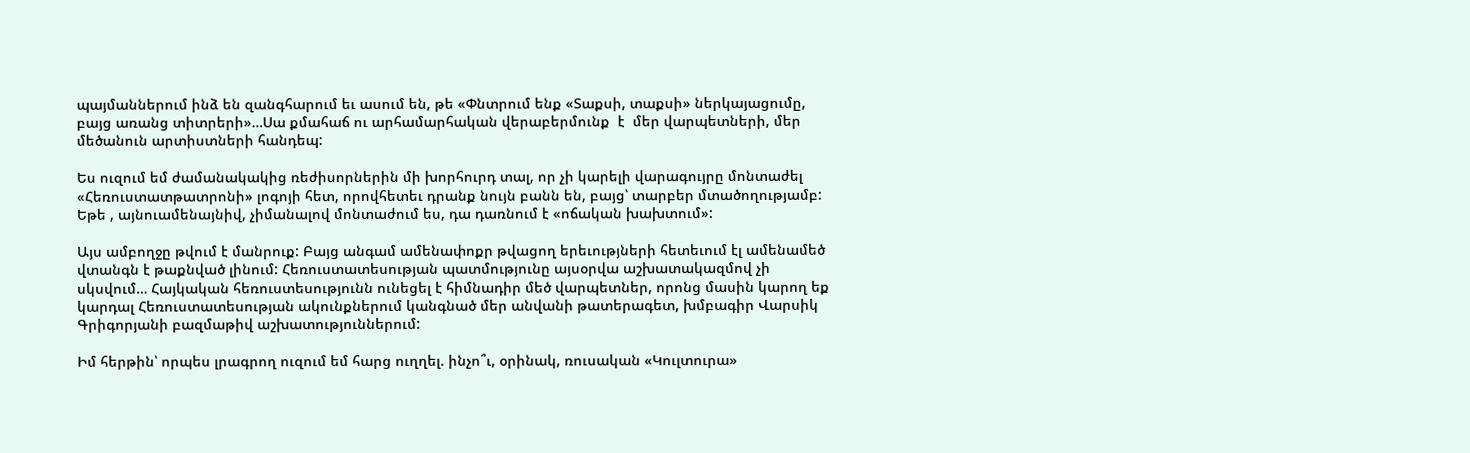պայմաններում ինձ են զանգհարում եւ ասում են, թե «Փնտրում ենք «Տաքսի, տաքսի» ներկայացումը, բայց առանց տիտրերի»…Սա քմահաճ ու արհամարհական վերաբերմունք  է  մեր վարպետների, մեր մեծանուն արտիստների հանդեպ:

Ես ուզում եմ ժամանակակից ռեժիսորներին մի խորհուրդ տալ, որ չի կարելի վարագույրը մոնտաժել «Հեռուստատթատրոնի» լոգոյի հետ, որովհետեւ դրանք նույն բանն են, բայց՝ տարբեր մտածողությամբ: Եթե , այնուամենայնիվ, չիմանալով մոնտաժում ես, դա դառնում է «ոճական խախտում»:

Այս ամբողջը թվում է մանրուք: Բայց անգամ ամենափոքր թվացող երեւությների հետեւում էլ ամենամեծ վտանգն է թաքնված լինում: Հեռուստատեսության պատմությունը այսօրվա աշխատակազմով չի սկսվում… Հայկական հեռուստեսությունն ունեցել է հիմնադիր մեծ վարպետներ, որոնց մասին կարող եք կարդալ Հեռուստատեսության ակունքներում կանգնած մեր անվանի թատերագետ, խմբագիր Վարսիկ Գրիգորյանի բազմաթիվ աշխատություններում:

Իմ հերթին՝ որպես լրագրող ուզում եմ հարց ուղղել. ինչո՞ւ, օրինակ, ռուսական «Կուլտուրա»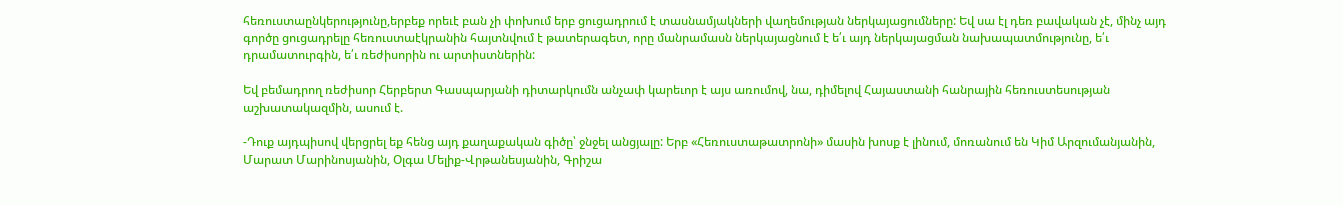հեռուստաընկերությունը,երբեք որեւէ բան չի փոխում երբ ցուցադրում է տասնամյակների վաղեմության ներկայացումները: Եվ սա էլ դեռ բավական չէ, մինչ այդ գործը ցուցադրելը հեռուստաէկրանին հայտնվում է թատերագետ, որը մանրամասն ներկայացնում է ե՛ւ այդ ներկայացման նախապատմությունը, ե՛ւ դրամատուրգին, ե՛ւ ռեժիսորին ու արտիստներին:

Եվ բեմադրող ռեժիսոր Հերբերտ Գասպարյանի դիտարկումն անչափ կարեւոր է այս առումով, նա, դիմելով Հայաստանի հանրային հեռուստեսության աշխատակազմին, ասում է.

-Դուք այդպիսով վերցրել եք հենց այդ քաղաքական գիծը՝ ջնջել անցյալը: Երբ «Հեռուստաթատրոնի» մասին խոսք է լինում, մոռանում են Կիմ Արզումանյանին, Մարատ Մարինոսյանին, Օլգա Մելիք-Վրթանեսյանին, Գրիշա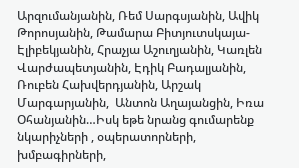Արզումանյանին, Ռեմ Սարգսյանին, Ավիկ Թորոսյանին, Թամարա Բիտյուտսկայա-Էլիբեկյանին, Հրաչյա Աշուղյանին, Կառլեն Վարժապետյանին, Էդիկ Բադալյանին, Ռուբեն Հախվերդյանին, Արշակ Մարգարյանին,  Անտոն Աղայանցին, Իռա Օհանյանին…Իսկ եթե նրանց գումարենք նկարիչների , օպերատորների, խմբագիրների,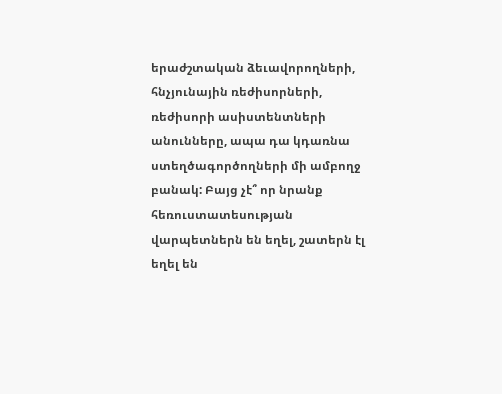երաժշտական ձեւավորողների, հնչյունային ռեժիսորների,  ռեժիսորի ասիստենտների անունները, ապա դա կդառնա ստեղծագործողների մի ամբողջ բանակ: Բայց չէ՞ որ նրանք հեռուստատեսության վարպետներն են եղել, շատերն էլ եղել են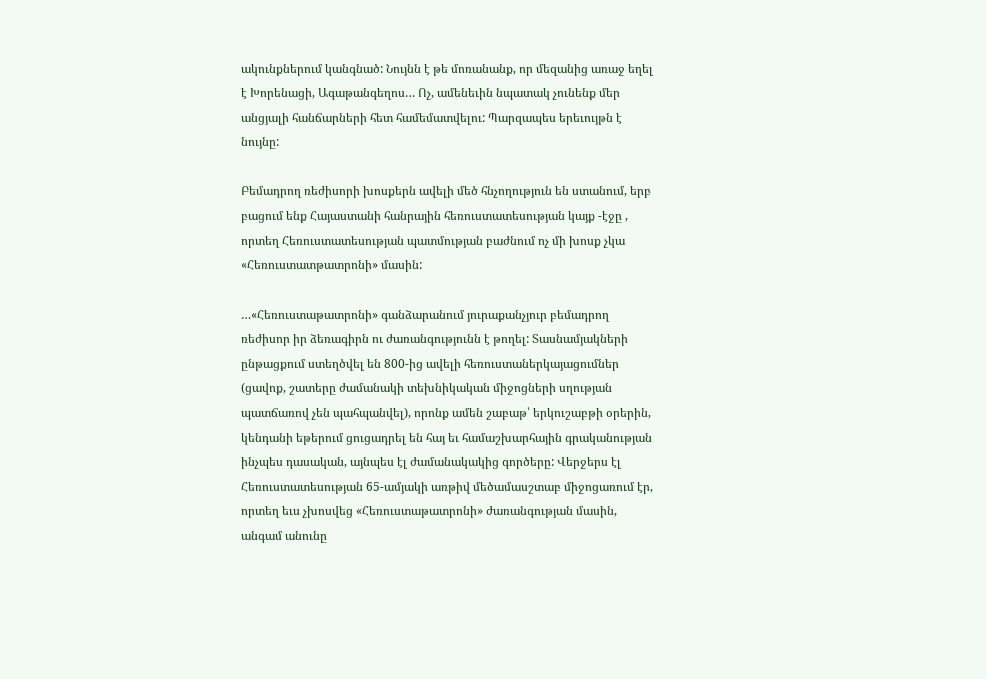ակունքներում կանգնած: Նույնն է թե մոռանանք, որ մեզանից առաջ եղել է Խորենացի, Ագաթանգեղոս… Ոչ, ամենեւին նպատակ չունենք մեր անցյալի հանճարների հետ համեմատվելու: Պարզապես երեւույթն է նույնը:

Բեմադրող ռեժիսորի խոսքերն ավելի մեծ հնչողություն են ստանում, երբ բացում ենք Հայաստանի հանրային հեռուստատեսության կայք -էջը , որտեղ Հեռուստատեսության պատմության բաժնում ոչ մի խոսք չկա «Հեռուստատթատրոնի» մասին:

…«Հեռուստաթատրոնի» գանձարանում յուրաքանչյուր բեմադրող ռեժիսոր իր ձեռագիրն ու ժառանգությունն է թողել: Տասնամյակների ընթացքում ստեղծվել են 800-ից ավելի հեռուստաներկայացումներ (ցավոք, շատերը ժամանակի տեխնիկական միջոցների սղության պատճառով չեն պահպանվել), որոնք ամեն շաբաթ՝ երկուշաբթի օրերին, կենդանի եթերում ցուցադրել են հայ եւ համաշխարհային գրականության ինչպես դասական, այնպես էլ ժամանակակից գործերը: Վերջերս էլ Հեռուստատեսության 65-ամյակի առթիվ մեծամասշտաբ միջոցառում էր, որտեղ եւս չխոսվեց «Հեռուստաթատրոնի» ժառանգության մասին, անգամ անունը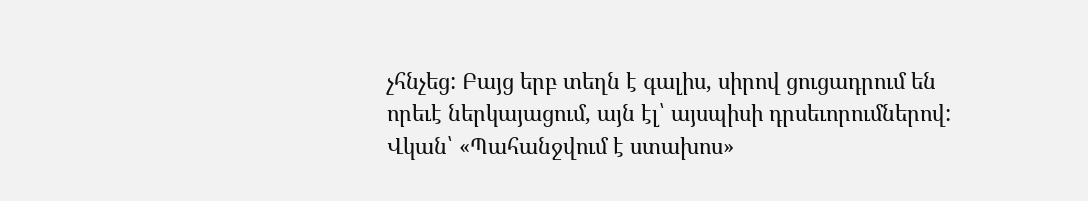չհնչեց: Բայց երբ տեղն է գալիս, սիրով ցուցադրում են որեւէ ներկայացում, այն էլ՝ այսպիսի դրսեւորումներով: Վկան՝ «Պահանջվում է ստախոս»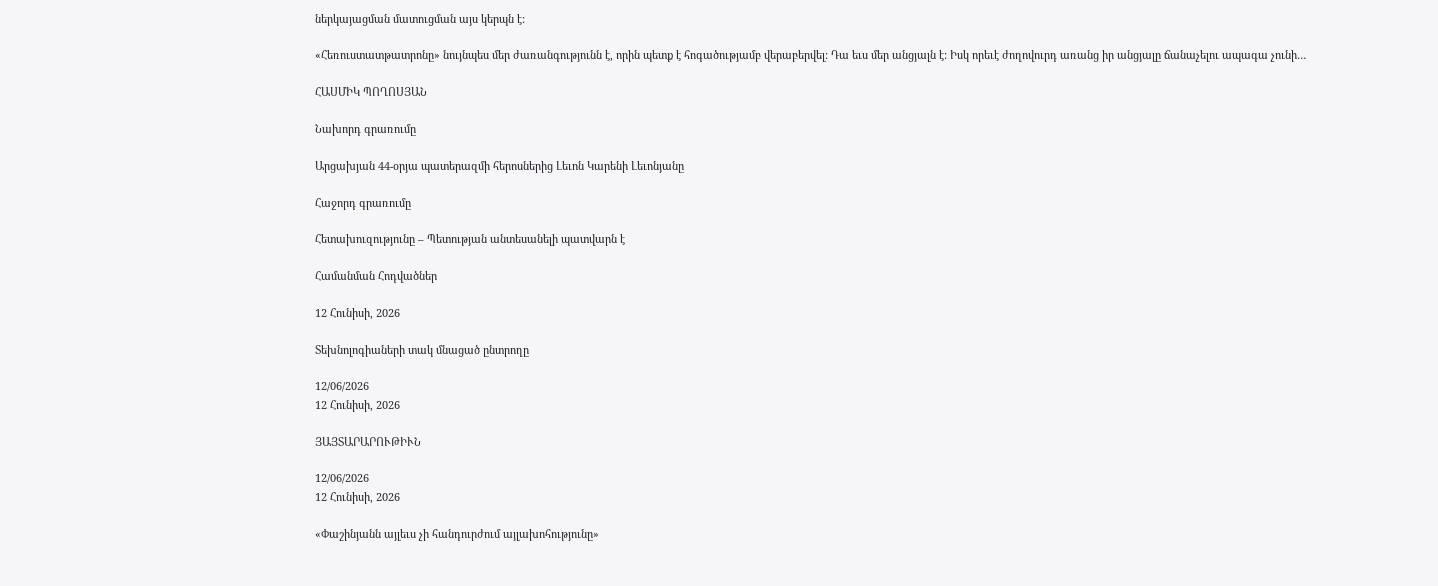ներկայացման մատուցման այս կերպն է:

«Հեռուստատթատրոնը» նույնպես մեր ժառանգությունն է, որին պետք է հոգածությամբ վերաբերվել: Դա եւս մեր անցյալն է: Իսկ որեւէ ժողովուրդ առանց իր անցյալը ճանաչելու ապագա չունի…

ՀԱՍՄԻԿ ՊՈՂՈՍՅԱՆ

Նախորդ գրառումը

Արցախյան 44-օրյա պատերազմի հերոսներից Լեւոն Կարենի Լեւոնյանը

Հաջորդ գրառումը

Հետախուզությունը – Պետության անտեսանելի պատվարն է

Համանման Հոդվածներ

12 Հունիսի, 2026

Տեխնոլոգիաների տակ մնացած ընտրողը

12/06/2026
12 Հունիսի, 2026

ՅԱՅՏԱՐԱՐՈՒԹԻՒՆ

12/06/2026
12 Հունիսի, 2026

«Փաշինյանն այլեւս չի հանդուրժում այլախոհությունը»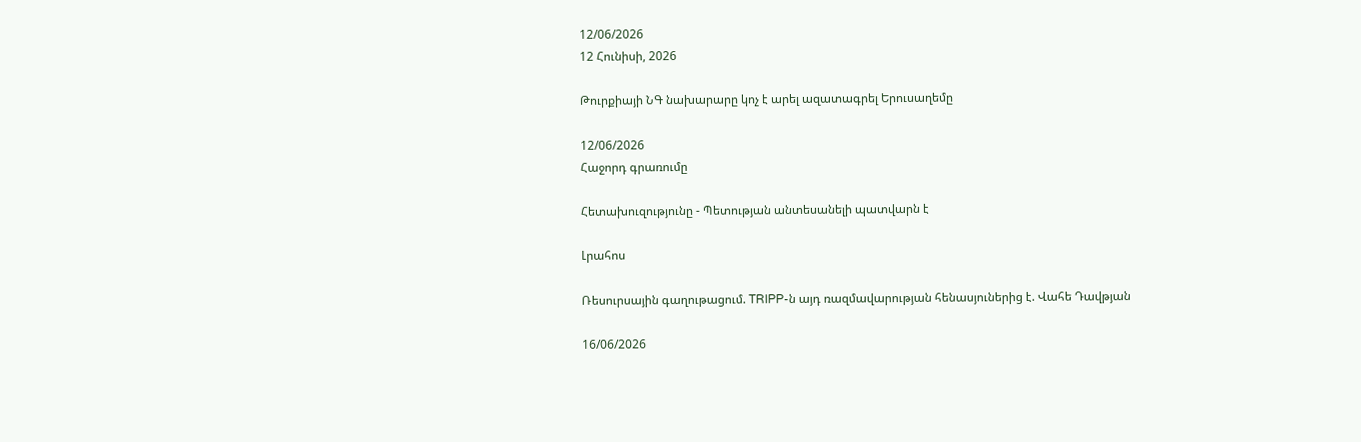12/06/2026
12 Հունիսի, 2026

Թուրքիայի ՆԳ նախարարը կոչ է արել ազատագրել Երուսաղեմը

12/06/2026
Հաջորդ գրառումը

Հետախուզությունը - Պետության անտեսանելի պատվարն է

Լրահոս

Ռեսուրսային գաղութացում. TRIPP-ն այդ ռազմավարության հենասյուներից է. Վահե Դավթյան

16/06/2026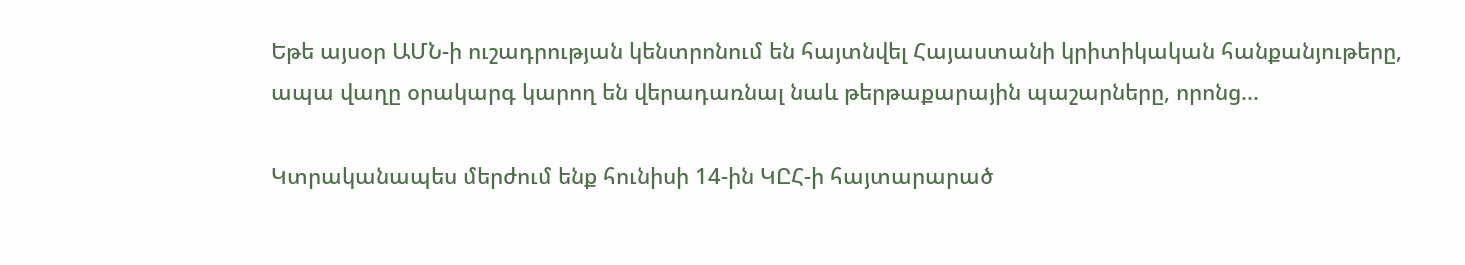Եթե այսօր ԱՄՆ-ի ուշադրության կենտրոնում են հայտնվել Հայաստանի կրիտիկական հանքանյութերը, ապա վաղը օրակարգ կարող են վերադառնալ նաև թերթաքարային պաշարները, որոնց...

Կտրականապես մերժում ենք հունիսի 14-ին ԿԸՀ-ի հայտարարած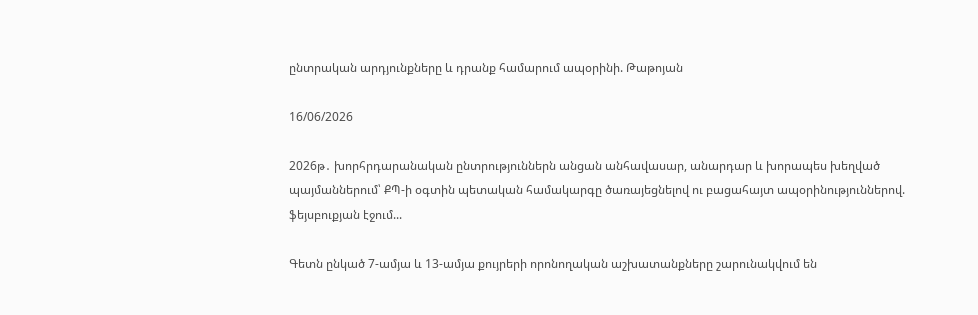ընտրական արդյունքները և դրանք համարում ապօրինի. Թաթոյան

16/06/2026

2026թ․ խորհրդարանական ընտրություններն անցան անհավասար, անարդար և խորապես խեղված պայմաններում՝ ՔՊ-ի օգտին պետական համակարգը ծառայեցնելով ու բացահայտ ապօրինություններով. ֆեյսբուքյան էջում...

Գետն ընկած 7-ամյա և 13-ամյա քույրերի որոնողական աշխատանքները շարունակվում են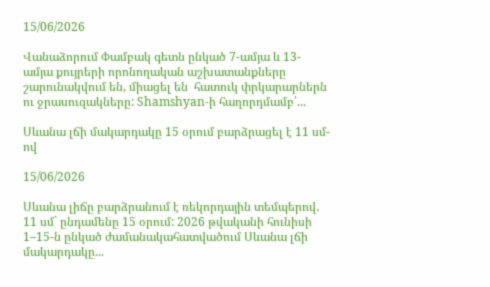15/06/2026

Վանաձորում Փամբակ գետն ընկած 7-ամյա և 13-ամյա քույրերի որոնողական աշխատանքները շարունակվում են, միացել են  հատուկ փրկարարներն ու ջրասուզակները: Shamshyan-ի հաղորդմամբ՝...

Սևանա լճի մակարդակը 15 օրում բարձրացել է 11 սմ-ով

15/06/2026

Սևանա լիճը բարձրանում է ռեկորդային տեմպերով․ 11 սմ` ընդամենը 15 օրում: 2026 թվականի հունիսի 1–15-ն ընկած ժամանակահատվածում Սևանա լճի մակարդակը...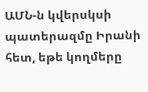ԱՄՆ-ն կվերսկսի պատերազմը Իրանի հետ, եթե կողմերը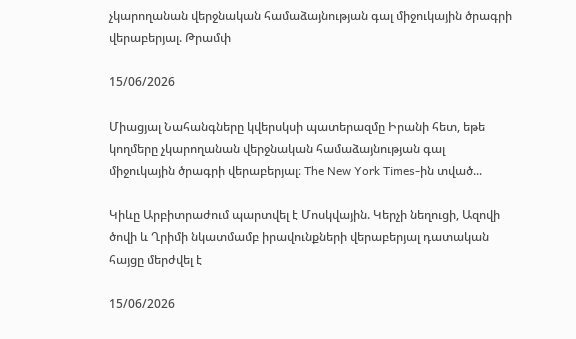չկարողանան վերջնական համաձայնության գալ միջուկային ծրագրի վերաբերյալ. Թրամփ

15/06/2026

Միացյալ Նահանգները կվերսկսի պատերազմը Իրանի հետ, եթե կողմերը չկարողանան վերջնական համաձայնության գալ միջուկային ծրագրի վերաբերյալ։ The New York Times-ին տված...

Կիևը Արբիտրաժում պարտվել է Մոսկվային. Կերչի նեղուցի, Ազովի ծովի և Ղրիմի նկատմամբ իրավունքների վերաբերյալ դատական հայցը մերժվել է

15/06/2026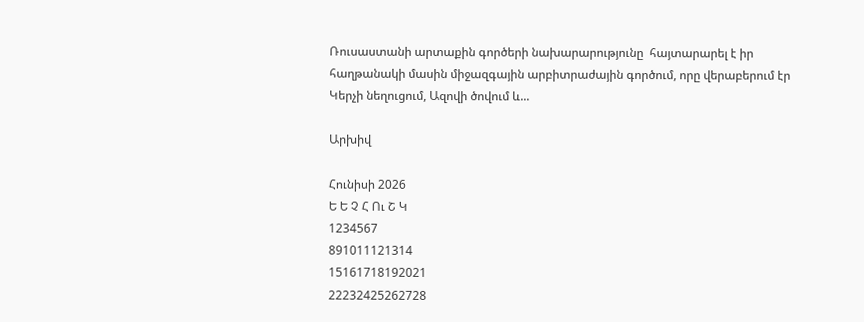Ռուսաստանի արտաքին գործերի նախարարությունը  հայտարարել է իր հաղթանակի մասին միջազգային արբիտրաժային գործում, որը վերաբերում էր Կերչի նեղուցում, Ազովի ծովում և...

Արխիվ

Հունիսի 2026
Ե Ե Չ Հ Ու Շ Կ
1234567
891011121314
15161718192021
22232425262728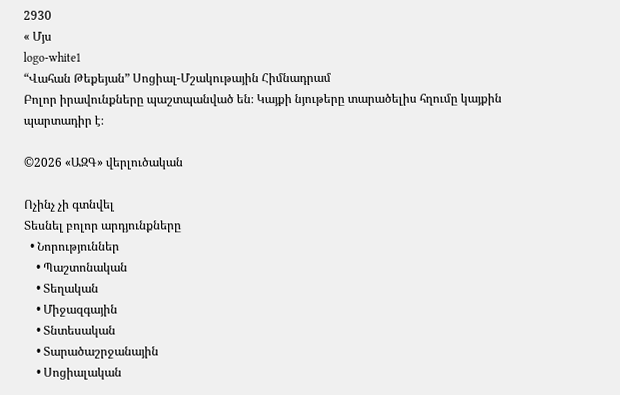2930
« Մյս
logo-white1
“Վահան Թեքեյան” Սոցիալ-Մշակութային Հիմնադրամ
Բոլոր իրավունքները պաշտպանված են։ Կայքի նյութերը տարածելիս հղումը կայքին պարտադիր է։

©2026 «ԱԶԳ» վերլուծական

Ոչինչ չի գտնվել
Տեսնել բոլոր արդյունքները
  • Նորություններ
    • Պաշտոնական
    • Տեղական
    • Միջազգային
    • Տնտեսական
    • Տարածաշրջանային
    • Սոցիալական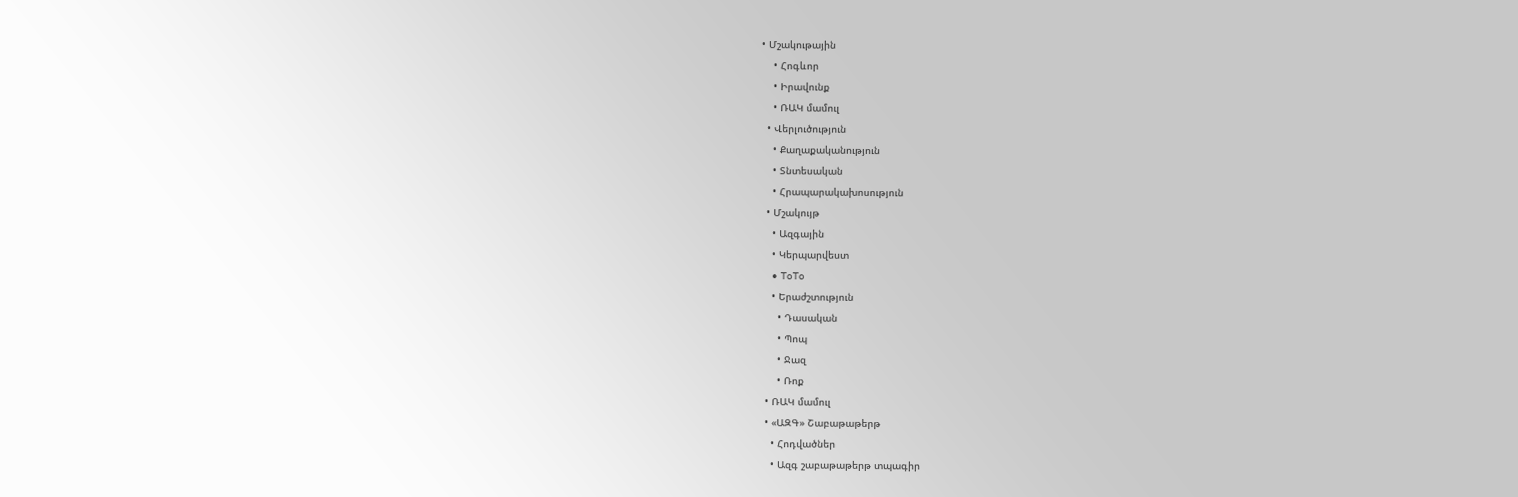• Մշակութային
    • Հոգևոր
    • Իրավունք
    • ՌԱԿ մամուլ
  • Վերլուծություն
    • Քաղաքականություն
    • Տնտեսական
    • Հրապարակախոսություն
  • Մշակույթ
    • Ազգային
    • Կերպարվեստ
    • ToTo
    • Երաժշտություն
      • Դասական
      • Պոպ
      • Ջազ
      • Ռոք
  • ՌԱԿ մամուլ
  • «ԱԶԳ» Շաբաթաթերթ
    • Հոդվածներ
    • Ազգ շաբաթաթերթ տպագիր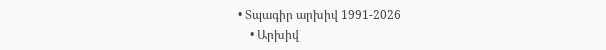• Տպագիր արխիվ 1991-2026
    • Արխիվ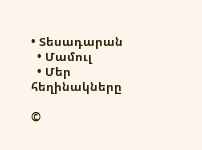• Տեսադարան
  • Մամուլ
  • Մեր հեղինակները

©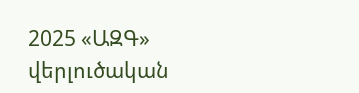2025 «ԱԶԳ» վերլուծական